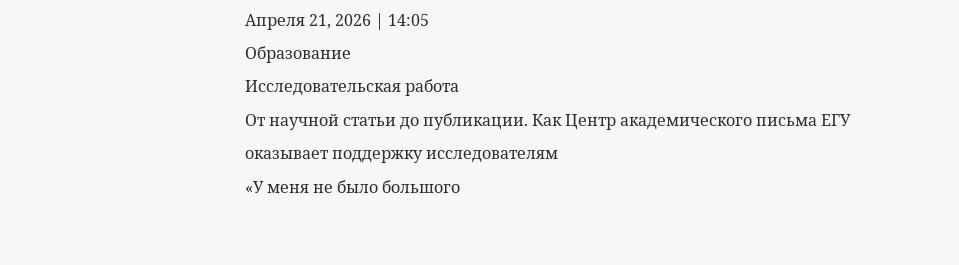Апреля 21, 2026 | 14:05
Образование
Исследовательская работа
От научной статьи до публикации. Как Центр академического письма ЕГУ оказывает поддержку исследователям
«У меня не было большого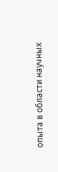опыта в области научных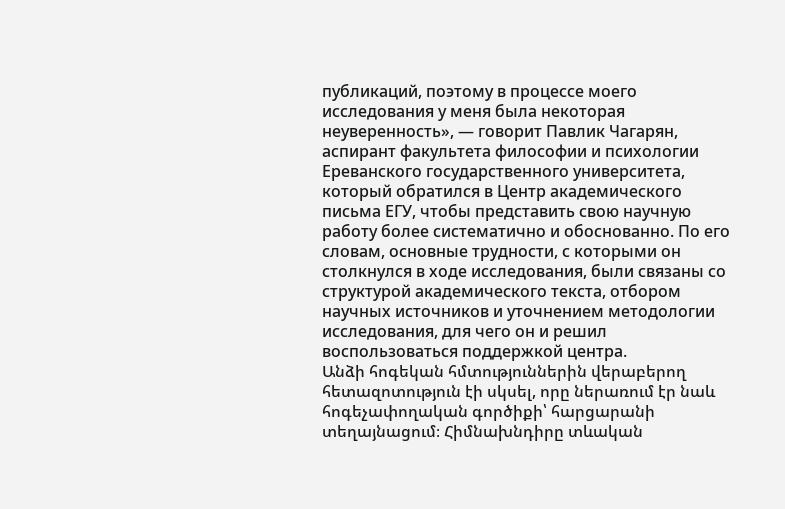публикаций, поэтому в процессе моего исследования у меня была некоторая неуверенность», — говорит Павлик Чагарян, аспирант факультета философии и психологии Ереванского государственного университета, который обратился в Центр академического письма ЕГУ, чтобы представить свою научную работу более систематично и обоснованно. По его словам, основные трудности, с которыми он столкнулся в ходе исследования, были связаны со структурой академического текста, отбором научных источников и уточнением методологии исследования, для чего он и решил воспользоваться поддержкой центра.
Անձի հոգեկան հմտություններին վերաբերող հետազոտություն էի սկսել, որը ներառում էր նաև հոգեչափողական գործիքի՝ հարցարանի տեղայնացում։ Հիմնախնդիրը տևական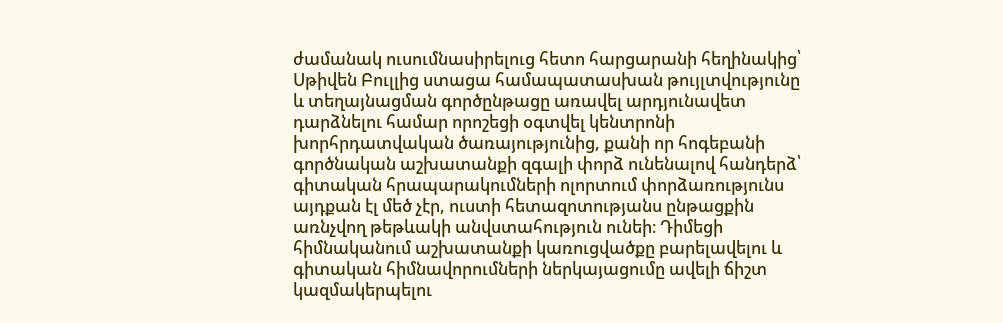ժամանակ ուսումնասիրելուց հետո հարցարանի հեղինակից՝ Սթիվեն Բուլլից ստացա համապատասխան թույլտվությունը և տեղայնացման գործընթացը առավել արդյունավետ դարձնելու համար որոշեցի օգտվել կենտրոնի խորհրդատվական ծառայությունից, քանի որ հոգեբանի գործնական աշխատանքի զգալի փորձ ունենալով հանդերձ՝ գիտական հրապարակումների ոլորտում փորձառությունս այդքան էլ մեծ չէր, ուստի հետազոտությանս ընթացքին առնչվող թեթևակի անվստահություն ունեի։ Դիմեցի հիմնականում աշխատանքի կառուցվածքը բարելավելու և գիտական հիմնավորումների ներկայացումը ավելի ճիշտ կազմակերպելու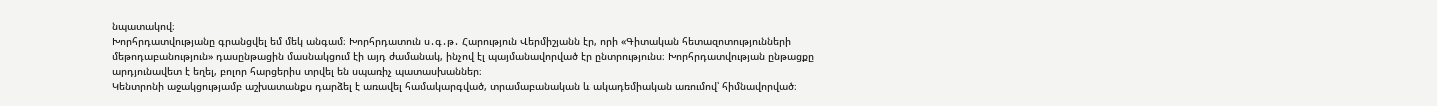նպատակով։
Խորհրդատվությանը գրանցվել եմ մեկ անգամ։ Խորհրդատուն ս․գ․թ․ Հարություն Վերմիշյանն էր, որի «Գիտական հետազոտությունների մեթոդաբանություն» դասընթացին մասնակցում էի այդ ժամանակ, ինչով էլ պայմանավորված էր ընտրությունս։ Խորհրդատվության ընթացքը արդյունավետ է եղել, բոլոր հարցերիս տրվել են սպառիչ պատասխաններ։
Կենտրոնի աջակցությամբ աշխատանքս դարձել է առավել համակարգված, տրամաբանական և ակադեմիական առումով՝ հիմնավորված։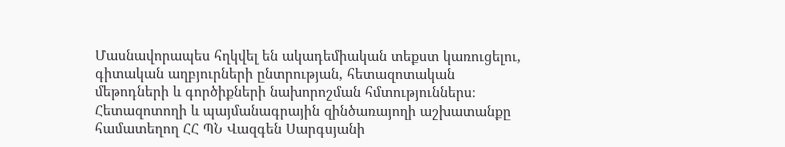Մասնավորապես հղկվել են ակադեմիական տեքստ կառուցելու, գիտական աղբյուրների ընտրության, հետազոտական մեթոդների և գործիքների նախորոշման հմտություններս։
Հետազոտողի և պայմանագրային զինծառայողի աշխատանքը համատեղող ՀՀ ՊՆ Վազգեն Սարգսյանի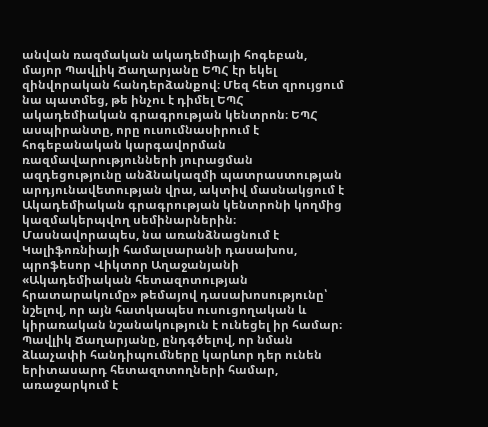անվան ռազմական ակադեմիայի հոգեբան, մայոր Պավլիկ Ճաղարյանը ԵՊՀ էր եկել զինվորական հանդերձանքով։ Մեզ հետ զրույցում նա պատմեց, թե ինչու է դիմել ԵՊՀ ակադեմիական գրագրության կենտրոն։ ԵՊՀ ասպիրանտը, որը ուսումնասիրում է հոգեբանական կարգավորման ռազմավարությունների յուրացման ազդեցությունը անձնակազմի պատրաստության արդյունավետության վրա, ակտիվ մասնակցում է Ակադեմիական գրագրության կենտրոնի կողմից կազմակերպվող սեմինարներին։ Մասնավորապես, նա առանձնացնում է Կալիֆոռնիայի համալսարանի դասախոս, պրոֆեսոր Վիկտոր Աղաջանյանի «Ակադեմիական հետազոտության հրատարակումը» թեմայով դասախոսությունը՝ նշելով, որ այն հատկապես ուսուցողական և կիրառական նշանակություն է ունեցել իր համար։
Պավլիկ Ճաղարյանը, ընդգծելով, որ նման ձևաչափի հանդիպումները կարևոր դեր ունեն երիտասարդ հետազոտողների համար, առաջարկում է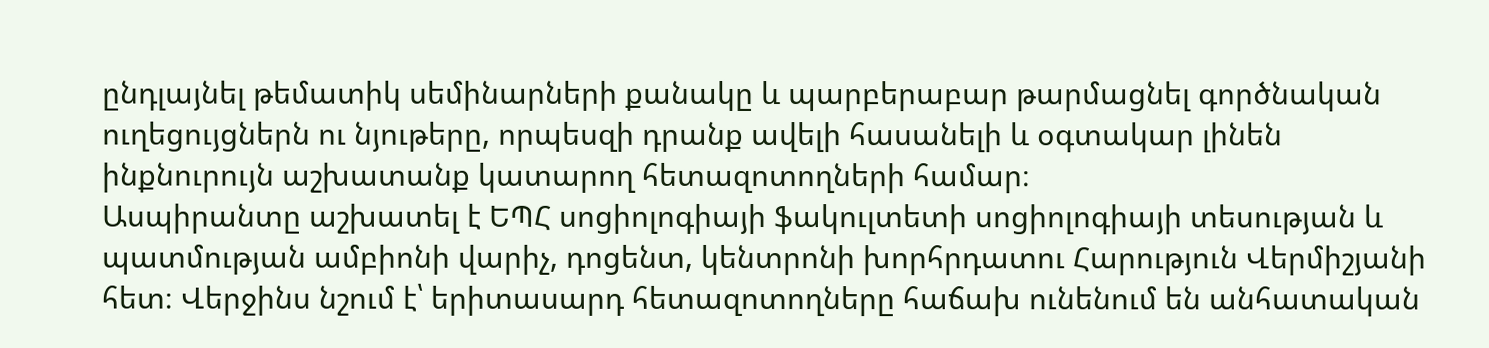ընդլայնել թեմատիկ սեմինարների քանակը և պարբերաբար թարմացնել գործնական ուղեցույցներն ու նյութերը, որպեսզի դրանք ավելի հասանելի և օգտակար լինեն ինքնուրույն աշխատանք կատարող հետազոտողների համար։
Ասպիրանտը աշխատել է ԵՊՀ սոցիոլոգիայի ֆակուլտետի սոցիոլոգիայի տեսության և պատմության ամբիոնի վարիչ, դոցենտ, կենտրոնի խորհրդատու Հարություն Վերմիշյանի հետ։ Վերջինս նշում է՝ երիտասարդ հետազոտողները հաճախ ունենում են անհատական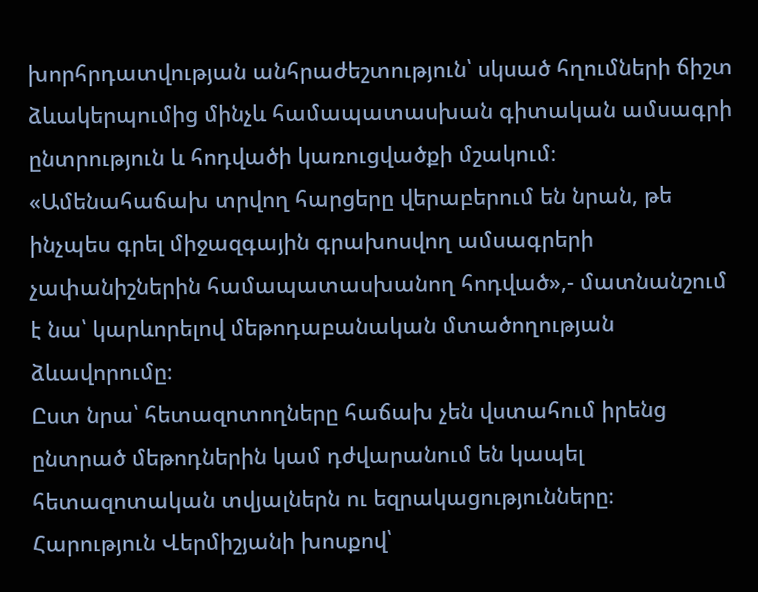խորհրդատվության անհրաժեշտություն՝ սկսած հղումների ճիշտ ձևակերպումից մինչև համապատասխան գիտական ամսագրի ընտրություն և հոդվածի կառուցվածքի մշակում։
«Ամենահաճախ տրվող հարցերը վերաբերում են նրան, թե ինչպես գրել միջազգային գրախոսվող ամսագրերի չափանիշներին համապատասխանող հոդված»,- մատնանշում է նա՝ կարևորելով մեթոդաբանական մտածողության ձևավորումը։
Ըստ նրա՝ հետազոտողները հաճախ չեն վստահում իրենց ընտրած մեթոդներին կամ դժվարանում են կապել հետազոտական տվյալներն ու եզրակացությունները։ Հարություն Վերմիշյանի խոսքով՝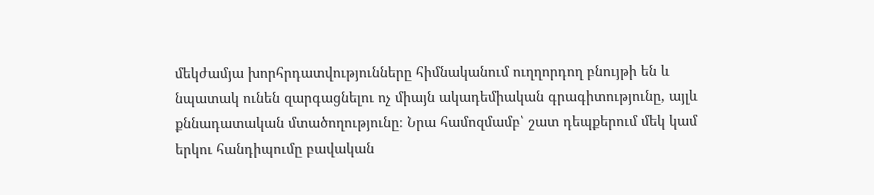մեկժամյա խորհրդատվությունները հիմնականում ուղղորդող բնույթի են և նպատակ ունեն զարգացնելու ոչ միայն ակադեմիական գրագիտությունը, այլև քննադատական մտածողությունը։ Նրա համոզմամբ՝ շատ դեպքերում մեկ կամ երկու հանդիպումը բավական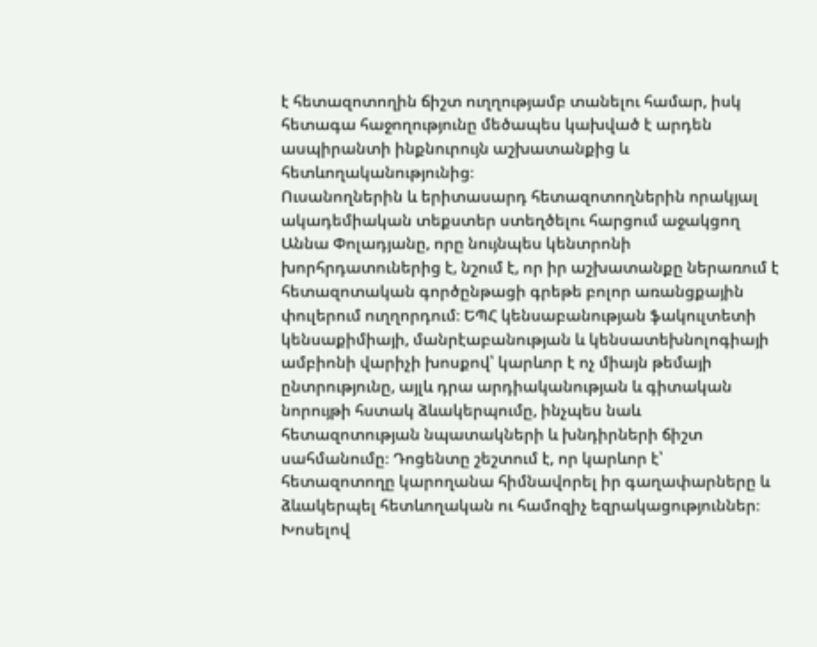է հետազոտողին ճիշտ ուղղությամբ տանելու համար, իսկ հետագա հաջողությունը մեծապես կախված է արդեն ասպիրանտի ինքնուրույն աշխատանքից և հետևողականությունից։
Ուսանողներին և երիտասարդ հետազոտողներին որակյալ ակադեմիական տեքստեր ստեղծելու հարցում աջակցող Աննա Փոլադյանը, որը նույնպես կենտրոնի խորհրդատուներից է, նշում է, որ իր աշխատանքը ներառում է հետազոտական գործընթացի գրեթե բոլոր առանցքային փուլերում ուղղորդում։ ԵՊՀ կենսաբանության ֆակուլտետի կենսաքիմիայի, մանրէաբանության և կենսատեխնոլոգիայի ամբիոնի վարիչի խոսքով՝ կարևոր է ոչ միայն թեմայի ընտրությունը, այլև դրա արդիականության և գիտական նորույթի հստակ ձևակերպումը, ինչպես նաև հետազոտության նպատակների և խնդիրների ճիշտ սահմանումը։ Դոցենտը շեշտում է, որ կարևոր է՝ հետազոտողը կարողանա հիմնավորել իր գաղափարները և ձևակերպել հետևողական ու համոզիչ եզրակացություններ։
Խոսելով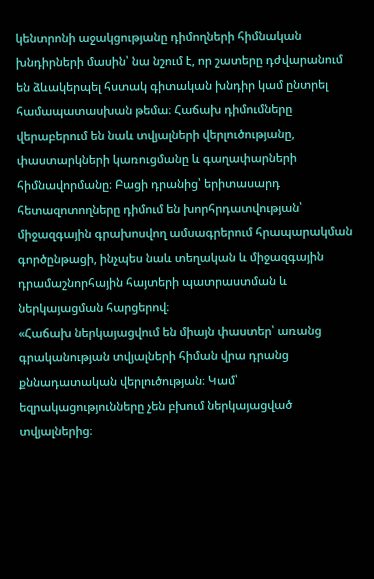կենտրոնի աջակցությանը դիմողների հիմնական խնդիրների մասին՝ նա նշում է, որ շատերը դժվարանում են ձևակերպել հստակ գիտական խնդիր կամ ընտրել համապատասխան թեմա։ Հաճախ դիմումները վերաբերում են նաև տվյալների վերլուծությանը, փաստարկների կառուցմանը և գաղափարների հիմնավորմանը։ Բացի դրանից՝ երիտասարդ հետազոտողները դիմում են խորհրդատվության՝ միջազգային գրախոսվող ամսագրերում հրապարակման գործընթացի, ինչպես նաև տեղական և միջազգային դրամաշնորհային հայտերի պատրաստման և ներկայացման հարցերով։
«Հաճախ ներկայացվում են միայն փաստեր՝ առանց գրականության տվյալների հիման վրա դրանց քննադատական վերլուծության։ Կամ՝ եզրակացությունները չեն բխում ներկայացված տվյալներից։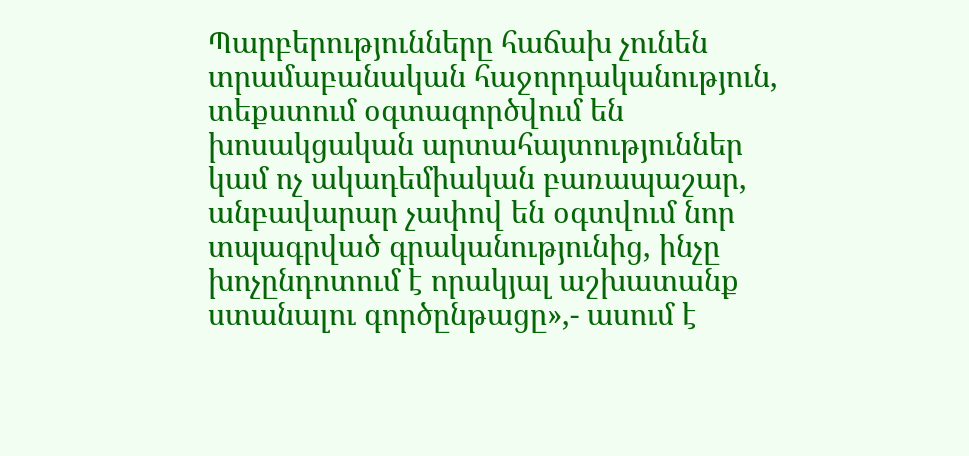Պարբերությունները հաճախ չունեն տրամաբանական հաջորդականություն, տեքստում օգտագործվում են խոսակցական արտահայտություններ կամ ոչ ակադեմիական բառապաշար, անբավարար չափով են օգտվում նոր տպագրված գրականությունից, ինչը խոչընդոտում է որակյալ աշխատանք ստանալու գործընթացը»,- ասում է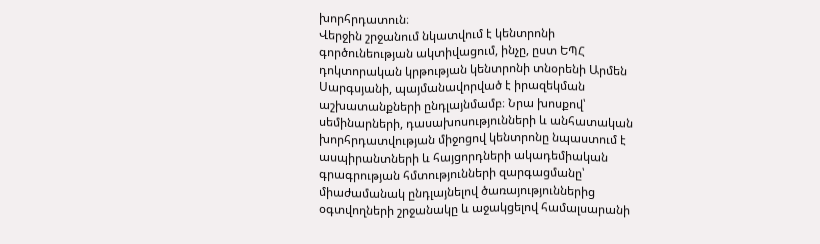խորհրդատուն։
Վերջին շրջանում նկատվում է կենտրոնի գործունեության ակտիվացում, ինչը, ըստ ԵՊՀ դոկտորական կրթության կենտրոնի տնօրենի Արմեն Սարգսյանի, պայմանավորված է իրազեկման աշխատանքների ընդլայնմամբ։ Նրա խոսքով՝ սեմինարների, դասախոսությունների և անհատական խորհրդատվության միջոցով կենտրոնը նպաստում է ասպիրանտների և հայցորդների ակադեմիական գրագրության հմտությունների զարգացմանը՝ միաժամանակ ընդլայնելով ծառայություններից օգտվողների շրջանակը և աջակցելով համալսարանի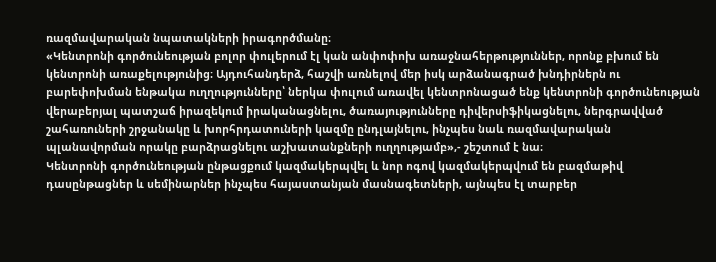ռազմավարական նպատակների իրագործմանը։
«Կենտրոնի գործունեության բոլոր փուլերում էլ կան անփոփոխ առաջնահերթություններ, որոնք բխում են կենտրոնի առաքելությունից։ Այդուհանդերձ, հաշվի առնելով մեր իսկ արձանագրած խնդիրներն ու բարեփոխման ենթակա ուղղությունները՝ ներկա փուլում առավել կենտրոնացած ենք կենտրոնի գործունեության վերաբերյալ պատշաճ իրազեկում իրականացնելու, ծառայությունները դիվերսիֆիկացնելու, ներգրավված շահառուների շրջանակը և խորհրդատուների կազմը ընդլայնելու, ինչպես նաև ռազմավարական պլանավորման որակը բարձրացնելու աշխատանքների ուղղությամբ»,- շեշտում է նա։
Կենտրոնի գործունեության ընթացքում կազմակերպվել և նոր ոգով կազմակերպվում են բազմաթիվ դասընթացներ և սեմինարներ ինչպես հայաստանյան մասնագետների, այնպես էլ տարբեր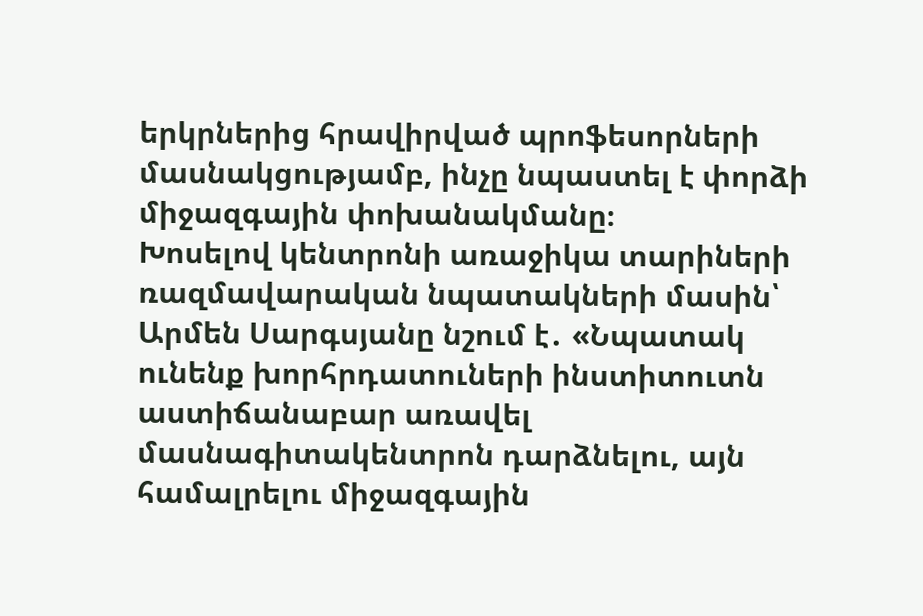երկրներից հրավիրված պրոֆեսորների մասնակցությամբ, ինչը նպաստել է փորձի միջազգային փոխանակմանը։
Խոսելով կենտրոնի առաջիկա տարիների ռազմավարական նպատակների մասին՝ Արմեն Սարգսյանը նշում է․ «Նպատակ ունենք խորհրդատուների ինստիտուտն աստիճանաբար առավել մասնագիտակենտրոն դարձնելու, այն համալրելու միջազգային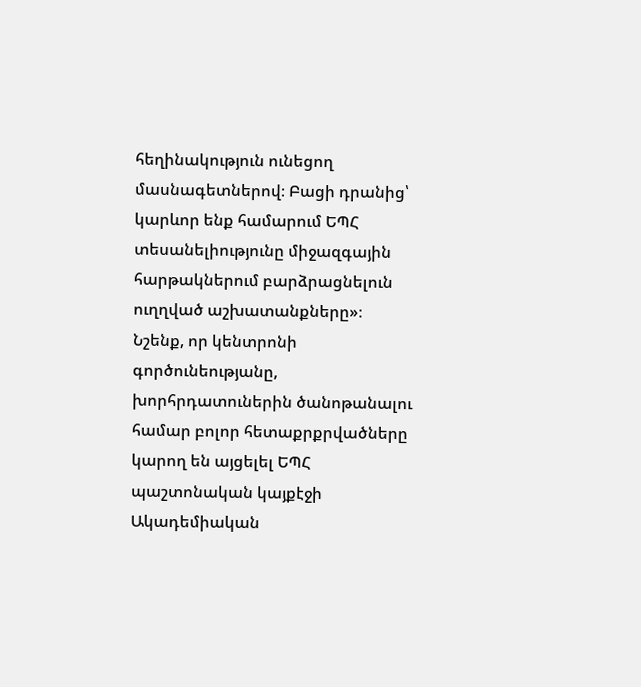հեղինակություն ունեցող մասնագետներով։ Բացի դրանից՝ կարևոր ենք համարում ԵՊՀ տեսանելիությունը միջազգային հարթակներում բարձրացնելուն ուղղված աշխատանքները»։
Նշենք, որ կենտրոնի գործունեությանը, խորհրդատուներին ծանոթանալու համար բոլոր հետաքրքրվածները կարող են այցելել ԵՊՀ պաշտոնական կայքէջի Ակադեմիական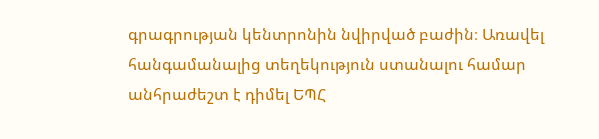գրագրության կենտրոնին նվիրված բաժին։ Առավել հանգամանալից տեղեկություն ստանալու համար անհրաժեշտ է դիմել ԵՊՀ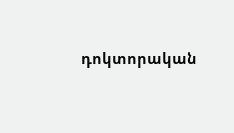դոկտորական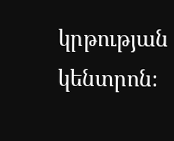կրթության կենտրոն։